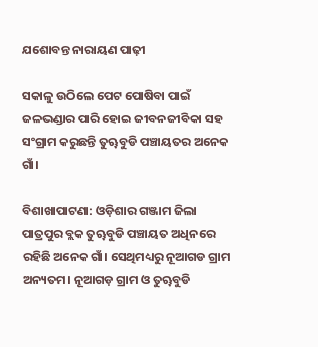ଯଶୋବନ୍ତ ନାରାୟଣ ପାଢ଼ୀ

ସକାଳୁ ଉଠିଲେ ପେଟ ପୋଷିବା ପାଇଁ ଜଳଭଣ୍ଡାର ପାରି ହୋଇ ଜୀବନଜୀବିକା ସହ ସଂଗ୍ରାମ କରୁଛନ୍ତି ତୁୠବୁଡି ପଞ୍ଚାୟତର ଅନେକ ଗାଁ।

ବିଶାଖାପାଟଣା: ଓଡ଼ିଶାର ଗଞ୍ଜାମ ଜିଲା ପାତ୍ରପୁର ବ୍ଲକ ତୁୠବୁଡି ପଞ୍ଚାୟତ ଅଧିନରେ ରହିଛି ଅନେକ ଗାଁ। ସେଥିମଧ୍ୟରୁ ନୂଆଗଡ ଗ୍ରାମ ଅନ୍ୟତମ। ନୂଆଗଡ଼ ଗ୍ରାମ ଓ ତୁୠବୁଡି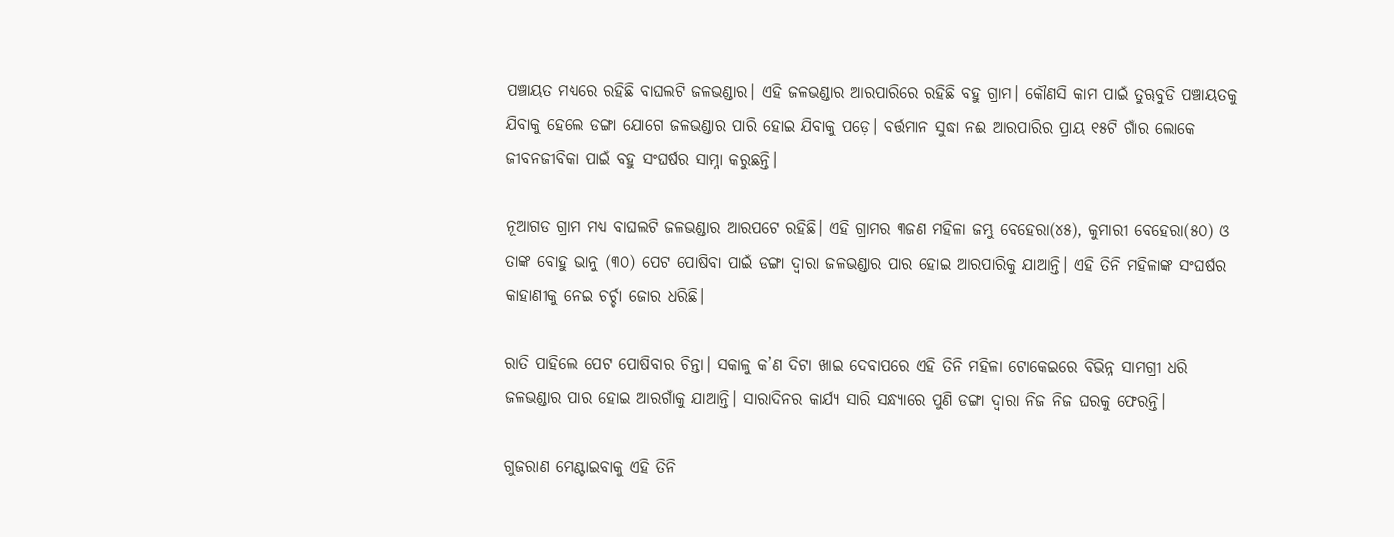ପଞ୍ଚାୟତ ମଧ୍ୟରେ ରହିଛି ବାଘଲଟି ଜଳଭଣ୍ଡାର। ଏହି ଜଳଭଣ୍ଡାର ଆରପାରିରେ ରହିଛି ବହୁ ଗ୍ରାମ। କୌଣସି କାମ ପାଇଁ ତୁୠବୁଡି ପଞ୍ଚାୟତକୁ ଯିବାକୁ ହେଲେ ଡଙ୍ଗା ଯୋଗେ ଜଳଭଣ୍ଡାର ପାରି ହୋଇ ଯିବାକୁ ପଡ଼େ। ବର୍ତ୍ତମାନ ସୁଦ୍ଧା ନଈ ଆରପାରିର ପ୍ରାୟ ୧୫ଟି ଗାଁର ଲୋକେ ଜୀବନଜୀବିକା ପାଇଁ ବହୁ ସଂଘର୍ଷର ସାମ୍ନା କରୁଛନ୍ତି।

ନୂଆଗଡ ଗ୍ରାମ ମଧ୍ୟ ବାଘଲଟି ଜଳଭଣ୍ଡାର ଆରପଟେ ରହିଛି। ଏହି ଗ୍ରାମର ୩ଜଣ ମହିଳା ଜମ୍ଭୁ ବେହେରା(୪୫), କୁମାରୀ ବେହେରା(୫୦) ଓ ତାଙ୍କ ବୋହୁ ଭାନୁ (୩୦) ପେଟ ପୋଷିବା ପାଇଁ ଡଙ୍ଗା ଦ୍ୱାରା ଜଳଭଣ୍ଡାର ପାର ହୋଇ ଆରପାରିକୁ ଯାଆନ୍ତି। ଏହି ତିନି ମହିଳାଙ୍କ ସଂଘର୍ଷର କାହାଣୀକୁ ନେଇ ଚର୍ଚ୍ଚା ଜୋର ଧରିଛି।

ରାତି ପାହିଲେ ପେଟ ପୋଷିବାର ଚିନ୍ତା। ସକାଳୁ କ’ଣ ଦିଟା ଖାଇ ଦେବାପରେ ଏହି ତିନି ମହିଳା ଟୋକେଇରେ ବିଭିନ୍ନ ସାମଗ୍ରୀ ଧରି ଜଳଭଣ୍ଡାର ପାର ହୋଇ ଆରଗାଁକୁ ଯାଆନ୍ତି। ସାରାଦିନର କାର୍ଯ୍ୟ ସାରି ସନ୍ଧ୍ୟାରେ ପୁଣି ଡଙ୍ଗା ଦ୍ୱାରା ନିଜ ନିଜ ଘରକୁ ଫେରନ୍ତି।

ଗୁଜରାଣ ମେଣ୍ଟାଇବାକୁ ଏହି ତିନି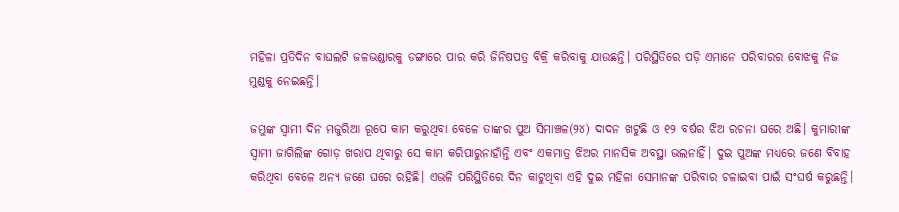ମହିଳା ପ୍ରତିଦିନ ବାଘଲଟି ଜଳଭଣ୍ଡାରକୁ ଡଙ୍ଗାରେ ପାର କରି ଜିନିଷପତ୍ର ବିକ୍ରି କରିବାକୁ ଯାଉଛନ୍ତି। ପରିସ୍ଥିତିରେ ପଡ଼ି ଏମାନେ ପରିବାରର ବୋଝକୁ ନିଜ ମୁଣ୍ଡକୁ ନେଇଛନ୍ତି।

ଜମ୍ଭୁଙ୍କ ସ୍ୱାମୀ ଦିନ ମଜୁରିଆ ରୂପେ କାମ କରୁଥିବା ବେଳେ ତାଙ୍କର ପୁଅ ସିମାଞ୍ଚଳ(୨୪) ଦାଦନ ଖଟୁଛି ଓ ୧୨ ବର୍ଷର ଝିଅ ରଚନା ଘରେ ଅଛି। କୁମାରୀଙ୍କ ସ୍ୱାମୀ ଜାଗିଲିଙ୍କ ଗୋଡ଼ ଖରାପ ଥିବାରୁ ସେ କାମ କରିପାରୁନାହାଁନ୍ତି ଏବଂ ଏକମାତ୍ର ଝିଅର ମାନସିକ ଅବସ୍ଥା ଭଲନାହିଁ। ଦୁଇ ପୁଅଙ୍କ ମଧ୍ୟରେ ଜଣେ ବିବାହ କରିଥିବା ବେଳେ ଅନ୍ୟ ଜଣେ ଘରେ ରହିଛି। ଏଭଳି ପରିସ୍ଥିତିରେ ଦିନ କାଟୁଥିବା ଏହି ଦୁଇ ମହିଳା ସେମାନଙ୍କ ପରିବାର ଚଳାଇବା ପାଇଁ ସଂଘର୍ଷ କରୁଛନ୍ତି।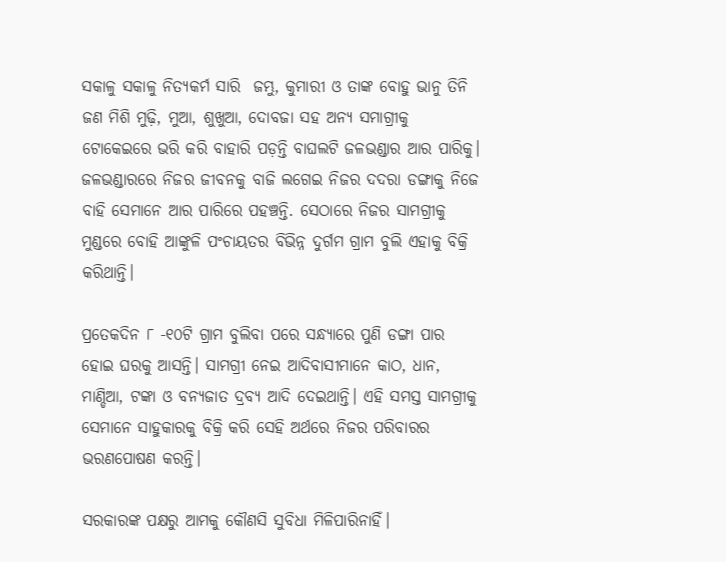ସକାଳୁ ସକାଳୁ ନିତ୍ୟକର୍ମ ସାରି  ଜମ୍ଭୁ, କୁମାରୀ ଓ ତାଙ୍କ ବୋହୁ ଭାନୁ ତିନି ଜଣ ମିଶି ମୁଢ଼ି, ମୁଆ, ଶୁଖୁଆ, ଦୋବଜା ସହ ଅନ୍ୟ ସମାଗ୍ରୀକୁ ଟୋକେଇରେ ଭରି କରି ବାହାରି ପଡ଼ନ୍ତି ବାଘଲଟି ଜଳଭଣ୍ଡାର ଆର ପାରିକୁ। ଜଳଭଣ୍ଡାରରେ ନିଜର ଜୀବନକୁ ବାଜି ଲଗେଇ ନିଜର ଦଦରା ଡଙ୍ଗାକୁ ନିଜେ ବାହି ସେମାନେ ଆର ପାରିରେ ପହଞ୍ଚନ୍ତି. ସେଠାରେ ନିଜର ସାମଗ୍ରୀକୁ ମୁଣ୍ଡରେ ବୋହି ଆଙ୍କୁଳି ପଂଚାୟତର ବିଭିନ୍ନ ଦୁର୍ଗମ ଗ୍ରାମ ବୁଲି ଏହାକୁ ବିକ୍ରି କରିଥାନ୍ତି।

ପ୍ରତେକଦିନ ୮ -୧୦ଟି ଗ୍ରାମ ବୁଲିବା ପରେ ସନ୍ଧ୍ୟାରେ ପୁଣି ଡଙ୍ଗା ପାର ହୋଇ ଘରକୁ ଆସନ୍ତି। ସାମଗ୍ରୀ ନେଇ ଆଦିବାସୀମାନେ କାଠ, ଧାନ, ମାଣ୍ଡିଆ, ଟଙ୍କା ଓ ବନ୍ୟଜାତ ଦ୍ରବ୍ୟ ଆଦି ଦେଇଥାନ୍ତି। ଏହି ସମସ୍ତ ସାମଗ୍ରୀକୁ ସେମାନେ ସାହୁକାରକୁ ବିକ୍ରି କରି ସେହି ଅର୍ଥରେ ନିଜର ପରିବାରର  ଭରଣପୋଷଣ କରନ୍ତି।

ସରକାରଙ୍କ ପକ୍ଷରୁ ଆମକୁ କୌଣସି ସୁବିଧା ମିଳିପାରିନାହିଁ।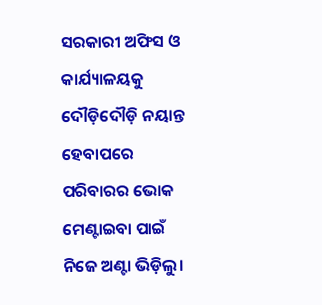ସରକାରୀ ଅଫିସ ଓ କାର୍ଯ୍ୟାଳୟକୁ ଦୌଡ଼ିଦୌଡ଼ି ନୟାନ୍ତ ହେବାପରେ ପରିବାରର ଭୋକ ମେଣ୍ଟାଇବା ପାଇଁ ନିଜେ ଅଣ୍ଟା ଭିଡ଼ିଲୁ।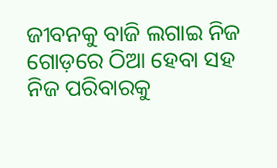ଜୀବନକୁ ବାଜି ଲଗାଇ ନିଜ ଗୋଡ଼ରେ ଠିଆ ହେବା ସହ ନିଜ ପରିବାରକୁ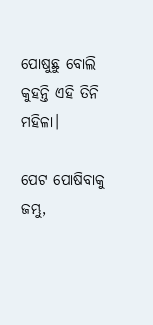ପୋଷୁଛୁ ବୋଲି କୁହନ୍ତି ଏହି ତିନି ମହିଳା।

ପେଟ ପୋଷିବାକୁ ଜମ୍ଭୁ,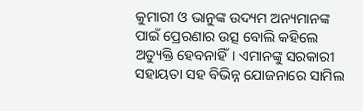କୁମାରୀ ଓ ଭାନୁଙ୍କ ଉଦ୍ୟମ ଅନ୍ୟମାନଙ୍କ ପାଇଁ ପ୍ରେରଣାର ଉତ୍ସ ବୋଲି କହିଲେ ଅତ୍ୟୁକ୍ତି ହେବନାହିଁ। ଏମାନଙ୍କୁ ସରକାରୀ ସହାୟତା ସହ ବିଭିନ୍ନ ଯୋଜନାରେ ସାମିଲ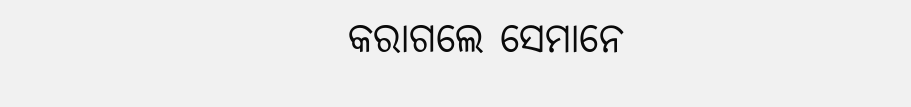କରାଗଲେ ସେମାନେ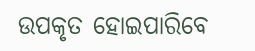ଉପକୃତ ହୋଇପାରିବେ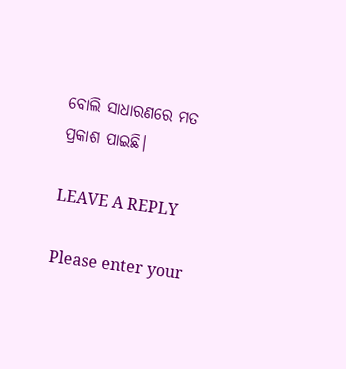ବୋଲି ସାଧାରଣରେ ମତ ପ୍ରକାଶ ପାଇଛି।

LEAVE A REPLY

Please enter your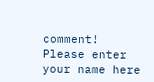comment!
Please enter your name here